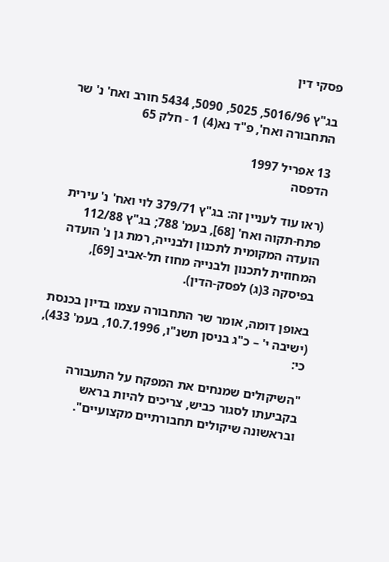פסקי דין

בג"ץ 5016/96, 5025, 5090, 5434 חורב ואח' נ' שר התחבורה ואח', פ"ד נא(4) 1 - חלק 65

13 אפריל 1997
הדפסה

(ראו עוד לעניין זה: בג"ץ 379/71 לוי ואח' נ' עירית פתח-תקוה ואח' [68], בעמ' 788; בג"ץ 112/88 הועדה המקומית לתכנון ולבנייה, רמת גן נ' הועדה המחוזית לתכנון ולבנייה מחוז תל-אביב [69], בפיסקה 3(ג) לפסק-הדין).

באופן דומה, אומר שר התחבורה עצמו בדיון בכנסת (ישיבה י' – כ"ג בניסן תשנ"ו, 10.7.1996, בעמ' 433), כי:

"השיקולים שמנחים את המפקח על התעבורה בקביעתו לסגור כביש, צריכים להיות בראש ובראשונה שיקולים תחבורתיים מקצועיים".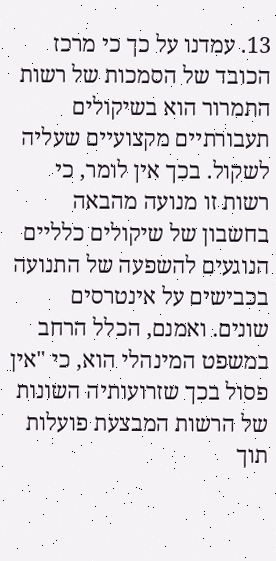13. עמדנו על כך כי מרכז הכובד של הסמכות של רשות התמרור הוא בשיקולים תעבורתיים מקצועיים שעליה לשקול. בכך אין לומר, כי רשות זו מנועה מהבאה בחשבון של שיקולים כלליים הנוגעים להשפעה של התנועה בכבישים על אינטרסים שונים. ואמנם, הכלל הרחב במשפט המינהלי הוא, כי "אין פסול בכך שזרועותיה השונות של הרשות המבצעת פועלות תוך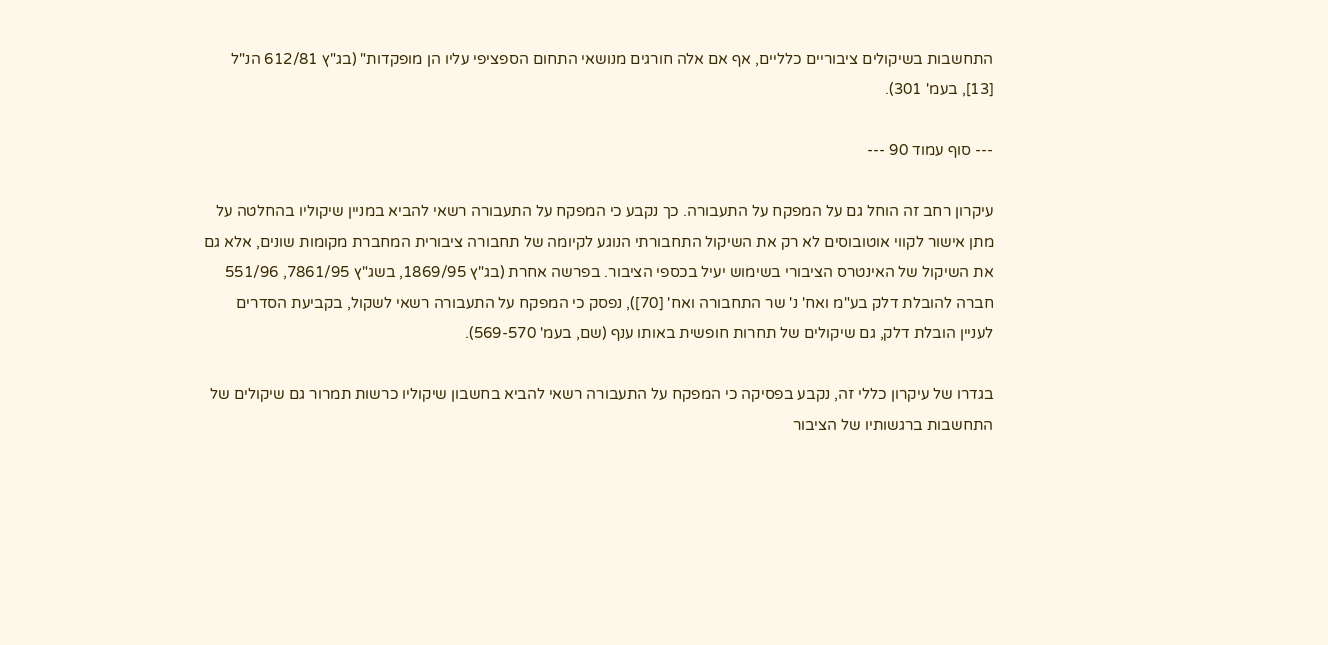התחשבות בשיקולים ציבוריים כלליים, אף אם אלה חורגים מנושאי התחום הספציפי עליו הן מופקדות" (בג"ץ 612/81 הנ"ל [13], בעמ' 301).

--- סוף עמוד 90 ---

עיקרון רחב זה הוחל גם על המפקח על התעבורה. כך נקבע כי המפקח על התעבורה רשאי להביא במניין שיקוליו בהחלטה על מתן אישור לקווי אוטובוסים לא רק את השיקול התחבורתי הנוגע לקיומה של תחבורה ציבורית המחברת מקומות שונים, אלא גם את השיקול של האינטרס הציבורי בשימוש יעיל בכספי הציבור. בפרשה אחרת (בג"ץ 1869/95, בשג"ץ 7861/95, 551/96 חברה להובלת דלק בע"מ ואח' נ' שר התחבורה ואח' [70]), נפסק כי המפקח על התעבורה רשאי לשקול, בקביעת הסדרים לעניין הובלת דלק, גם שיקולים של תחרות חופשית באותו ענף (שם, בעמ' 569-570).

בגדרו של עיקרון כללי זה, נקבע בפסיקה כי המפקח על התעבורה רשאי להביא בחשבון שיקוליו כרשות תמרור גם שיקולים של התחשבות ברגשותיו של הציבור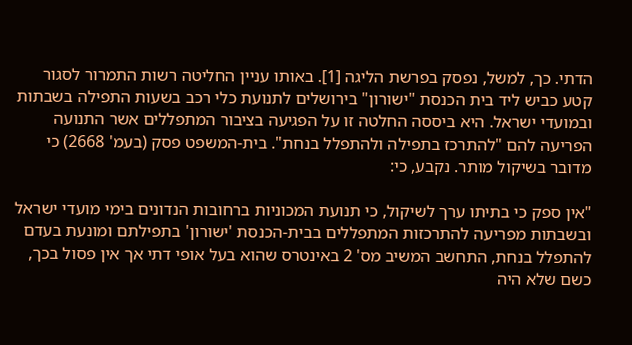הדתי. כך, למשל, נפסק בפרשת הליגה [1]. באותו עניין החליטה רשות התמרור לסגור קטע כביש ליד בית הכנסת "ישורון" בירושלים לתנועת כלי רכב בשעות התפילה בשבתות ובמועדי ישראל. היא ביססה החלטה זו על הפגיעה בציבור המתפללים אשר התנועה הפריעה להם "להתרכז בתפילה ולהתפלל בנחת". בית-המשפט פסק (בעמ' 2668) כי מדובר בשיקול מותר. נקבע, כי:

"אין ספק כי בתיתו ערך לשיקול, כי תנועת המכוניות ברחובות הנדונים בימי מועדי ישראל ובשבתות מפריעה להתרכזות המתפללים בבית-הכנסת 'ישורון' בתפילתם ומונעת בעדם להתפלל בנחת, התחשב המשיב מס' 2 באינטרס שהוא בעל אופי דתי אך אין פסול בכך, כשם שלא היה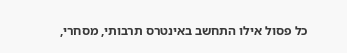כל פסול אילו התחשב באינטרס תרבותי, מסחרי,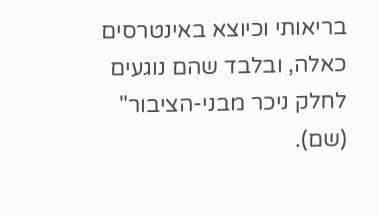בריאותי וכיוצא באינטרסים כאלה, ובלבד שהם נוגעים לחלק ניכר מבני-הציבור" (שם).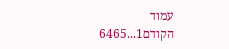עמוד הקודם1...6465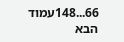66...148עמוד הבא